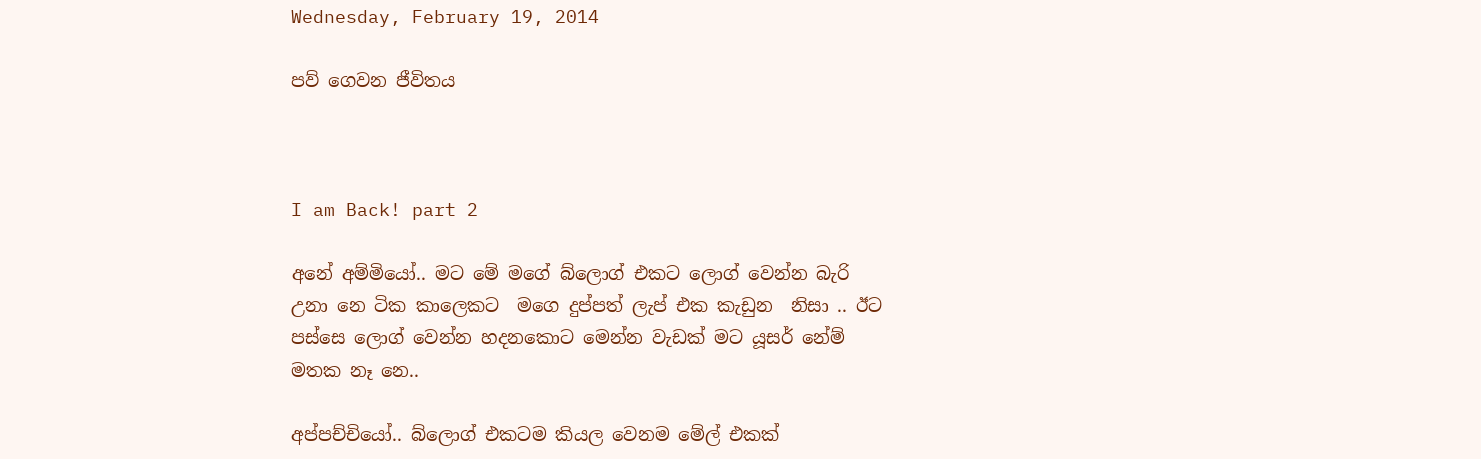Wednesday, February 19, 2014

පව් ගෙවන ජීවිතය



I am Back! part 2

අනේ අම්මියෝ.. මට මේ මගේ බ්ලොග් එකට ලොග් වෙන්න බැරි උනා නෙ ටික කාලෙකට  මගෙ දුප්පත් ලැප් එක කැඩුන  නිසා .. ඊට පස්සෙ ලොග් වෙන්න හදනකොට මෙන්න වැඩක් මට යූසර් නේම් මතක නෑ නෙ..

අප්පච්චියෝ.. බ්ලොග් එකටම කියල වෙනම මේල් එකක්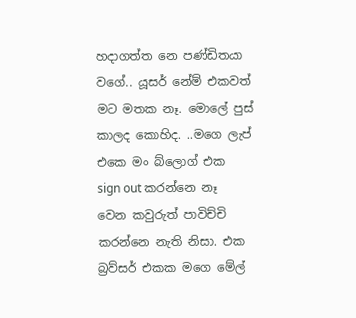හදාගත්ත නෙ පණ්ඩිතයා වගේ.. යූසර් නේම් එකවත් මට මතක නෑ. මොලේ පුස් කාලද කොහිද. ..මගෙ ලැප් එකෙ මං බ්ලොග් එක  sign out කරන්නෙ නෑ වෙන කවුරුත් පාවිච්චි කරන්නෙ නැති නිසා. එක බ්‍රව්සර් එකක මගෙ මේල්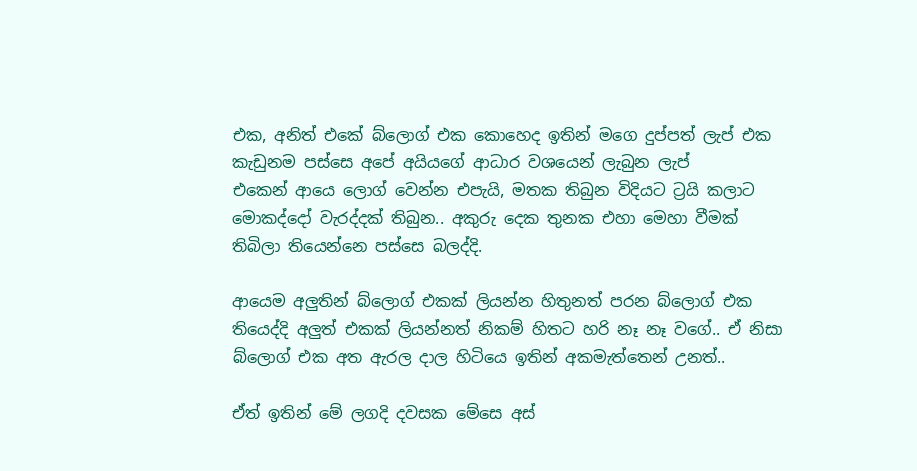එක, අනිත් එකේ බ්ලොග් එක කොහෙද ඉතින් මගෙ දුප්පත් ලැප් එක කැඩුනම පස්සෙ අපේ අයියගේ ආධාර වශයෙන් ලැබුන ලැප්
එකෙන් ආයෙ ලොග් වෙන්න එපැයි, මතක තිබුන විදියට ට්‍රයි කලාට මොකද්දෝ වැරද්දක් තිබුන.. අකුරු දෙක තුනක එහා මෙහා වීමක් තිබිලා තියෙන්නෙ පස්සෙ බලද්දි.

ආයෙම අලුතින් බ්ලොග් එකක් ලියන්න හිතුනත් පරන බ්ලොග් එක තියෙද්දි අලුත් එකක් ලියන්නත් නිකම් හිතට හරි නෑ නෑ වගේ.. ඒ නිසා බ්ලොග් එක අත ඇරල දාල හිටියෙ ඉතින් අකමැත්තෙන් උනත්..

ඒත් ඉතින් මේ ලගදි දවසක මේසෙ අස්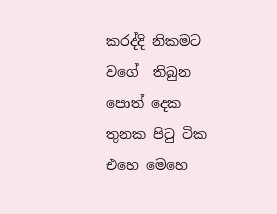කරද්දි නිකමට වගේ  තිබුන පොත් දෙක තුනක පිටු ටික එහෙ මෙහෙ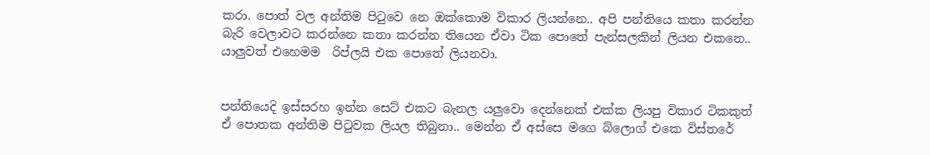කරා. පොත් වල අන්තිම පිටුවෙ නෙ ඔක්කොම විකාර ලියන්නෙ.. අපි පන්තියෙ කතා කරන්න බැරි වෙලාවට කරන්නෙ කතා කරන්න තියෙන ඒවා ටික පොතේ පැන්සලකින් ලියන එකනෙ.. යාලුවත් එහෙමම  රිප්ලයි එක පොතේ ලියනවා.


පන්තියෙදි ඉස්සරහ ඉන්න සෙට් එකට බැනල යලුවො දෙන්නෙක් එක්ක ලියපු විකාර ටිකකුත් ඒ පොතක අන්තිම පිටුවක ලියල තිබුනා.. මෙන්න ඒ අස්සෙ මගෙ බ්ලොග් එකෙ විස්තරේ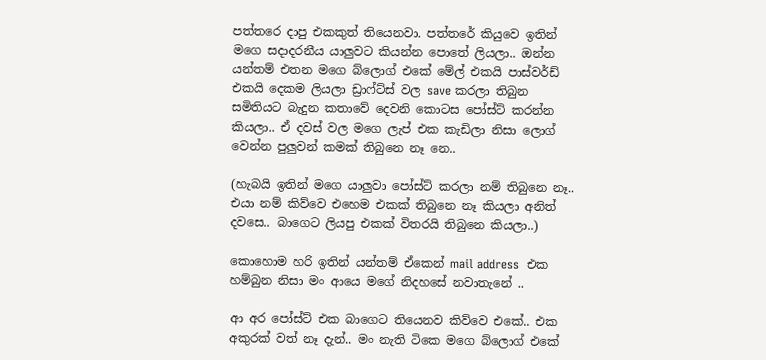පත්තරෙ දාපු එකකුත් තියෙනවා. පත්තරේ කියුවෙ ඉතින් මගෙ සදාදරනීය යාලුවට කියන්න පොතේ ලියලා.. ඔන්න යන්තම් එතන මගෙ බ්ලොග් එකේ මේල් එකයි පාස්වර්ඩ් එකයි දෙකම ලියලා ඩ්‍රාෆ්ට්ස් වල save කරලා තිබුන සමිතියට බැදුන කතාවේ දෙවනි කොටස පෝස්ට් කරන්න කියලා.. ඒ දවස් වල මගෙ ලැප් එක කැඩිලා නිසා ලොග් වෙන්න පුලුවන් කමක් තිබුනෙ නෑ නෙ..

(හැබයි ඉතින් මගෙ යාලුවා පෝස්ට් කරලා නම් තිබුනෙ නෑ..  එයා නම් කිව්වෙ එහෙම එකක් තිබුනෙ නෑ කියලා අනිත් දවසෙ.. බාගෙට ලියපු එකක් විතරයි තිබුනෙ කියලා..)

කොහොම හරි ඉතින් යන්තම් ඒකෙන් mail address  එක හම්බුන නිසා මං ආයෙ මගේ නිදහසේ නවාතැනේ ..

ආ අර පෝස්ට් එක බාගෙට තියෙනව කිව්වෙ එකේ.. එක අකුරක් වත් නෑ දැන්.. මං නැති ටිකෙ මගෙ බ්ලොග් එකේ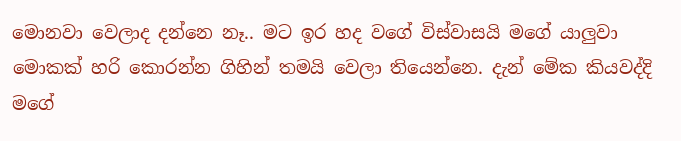මොනවා වෙලාද දන්නෙ නෑ.. මට ඉර හද වගේ විස්වාසයි මගේ යාලුවා මොකක් හරි කොරන්න ගිහින් තමයි වෙලා තියෙන්නෙ. දැන් මේක කියවද්දි මගේ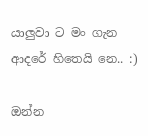යාලුවා ට මං ගැන ආදරේ හිතෙයි නෙ.. :)

ඔන්න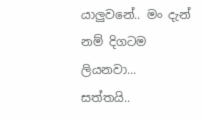යාලුවනේ.. මං දැන් නම් දිගටම ලියනවා... සත්තයි..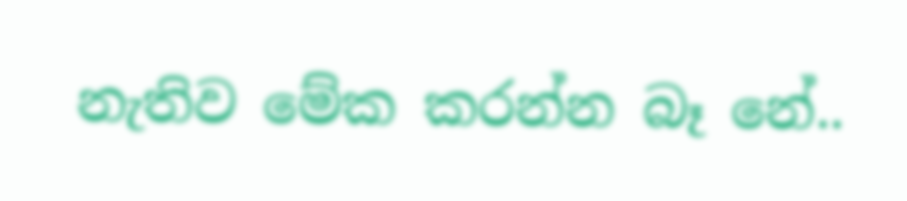නැතිව මේක කරන්න බෑ නේ..